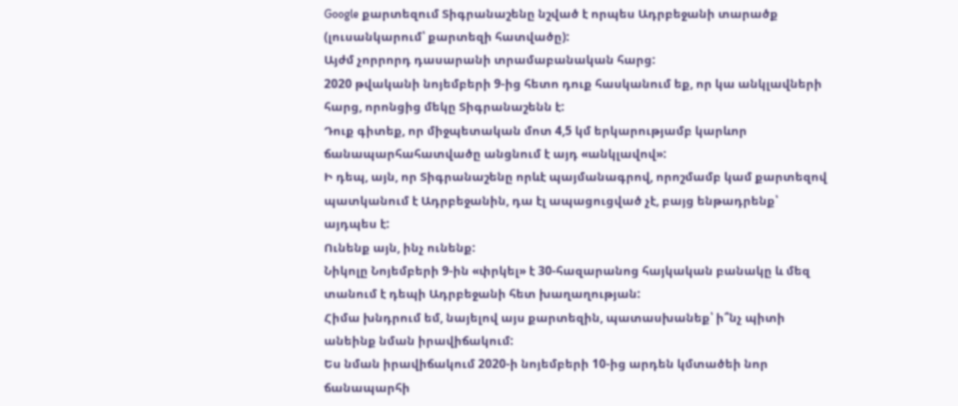Google քարտեզում Տիգրանաշենը նշված է որպես Ադրբեջանի տարածք (լուսանկարում՝ քարտեզի հատվածը):
Այժմ չորրորդ դասարանի տրամաբանական հարց:
2020 թվականի նոյեմբերի 9-ից հետո դուք հասկանում եք, որ կա անկլավների հարց, որոնցից մեկը Տիգրանաշենն է:
Դուք գիտեք, որ միջպետական մոտ 4,5 կմ երկարությամբ կարևոր ճանապարհահատվածը անցնում է այդ «անկլավով»:
Ի դեպ, այն, որ Տիգրանաշենը որևէ պայմանագրով, որոշմամբ կամ քարտեզով պատկանում է Ադրբեջանին, դա էլ ապացուցված չէ, բայց ենթադրենք՝ այդպես է:
Ունենք այն, ինչ ունենք:
Նիկոլը Նոյեմբերի 9-ին «փրկել» է 30-հազարանոց հայկական բանակը և մեզ տանում է դեպի Ադրբեջանի հետ խաղաղության:
Հիմա խնդրում եմ, նայելով այս քարտեզին, պատասխանեք՝ ի՞նչ պիտի անեինք նման իրավիճակում:
Ես նման իրավիճակում 2020-ի նոյեմբերի 10-ից արդեն կմտածեի նոր ճանապարհի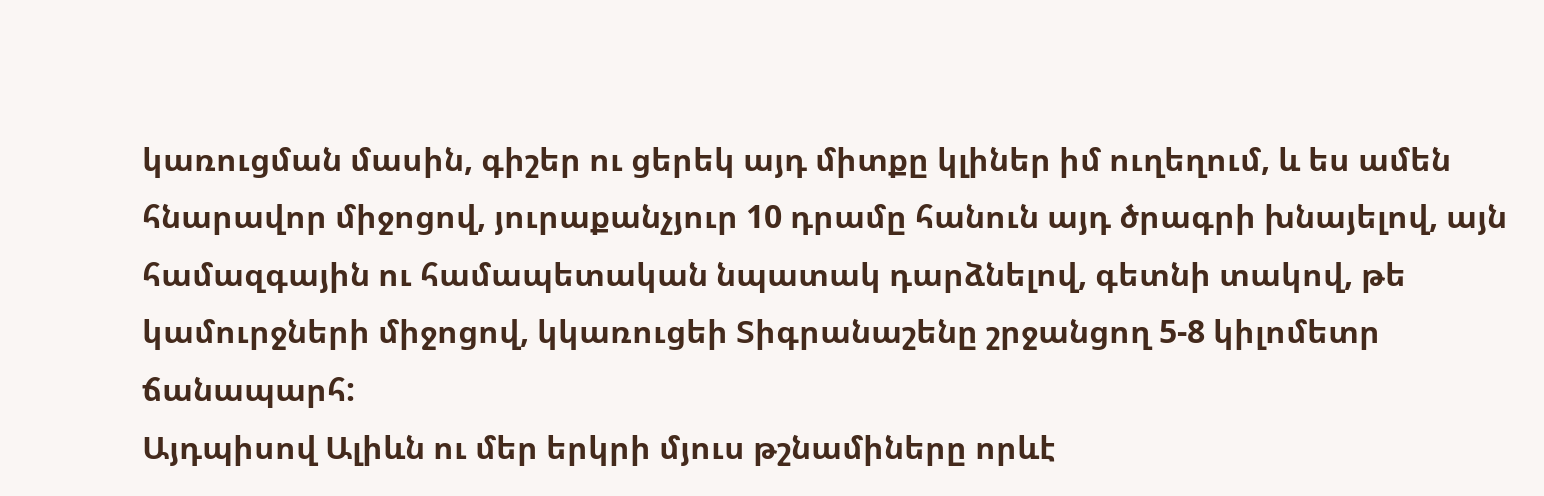կառուցման մասին, գիշեր ու ցերեկ այդ միտքը կլիներ իմ ուղեղում, և ես ամեն հնարավոր միջոցով, յուրաքանչյուր 10 դրամը հանուն այդ ծրագրի խնայելով, այն համազգային ու համապետական նպատակ դարձնելով, գետնի տակով, թե կամուրջների միջոցով, կկառուցեի Տիգրանաշենը շրջանցող 5-8 կիլոմետր ճանապարհ:
Այդպիսով Ալիևն ու մեր երկրի մյուս թշնամիները որևէ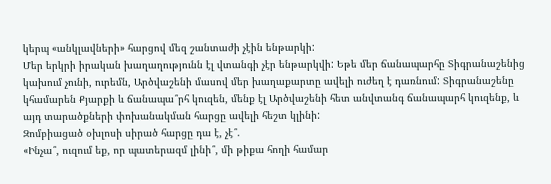կերպ «անկլավների» հարցով մեզ շանտաժի չէին ենթարկի:
Մեր երկրի իրական խաղաղությունն էլ վտանգի չէր ենթարկվի: Եթե մեր ճանապարհը Տիգրանաշենից կախում չունի, ուրեմն, Արծվաշենի մասով մեր խաղաքարտը ավելի ուժեղ է դառնում: Տիգրանաշենը կհամարեն Քյարքի և ճանապա՞րհ կուզեն, մենք էլ Արծվաշենի հետ անվտանգ ճանապարհ կուզենք, և այդ տարածքների փոխանակման հարցը ավելի հեշտ կլինի:
Զոմբիացած օխլոսի սիրած հարցը դա է, չէ՞.
«Ինչա՞, ուզում եք, որ պատերազմ լինի՞, մի թիքա հողի համար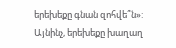երեխեքը գնան զոհվե՞ն»:
Այնինչ, երեխեքը խաղաղ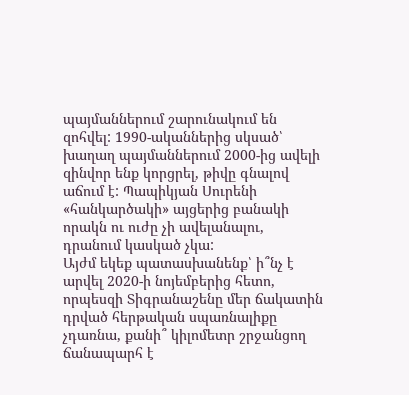պայմաններում շարունակում են զոհվել: 1990-ականներից սկսած՝ խաղաղ պայմաններում 2000-ից ավելի զինվոր ենք կորցրել, թիվը գնալով աճում է: Պապիկյան Սուրենի «հանկարծակի» այցերից բանակի որակն ու ուժը չի ավելանալու, դրանում կասկած չկա:
Այժմ եկեք պատասխանենք՝ ի՞նչ է արվել 2020-ի նոյեմբերից հետո, որպեսզի Տիգրանաշենը մեր ճակատին դրված հերթական սպառնալիքը չդառնա, քանի՞ կիլոմետր շրջանցող ճանապարհ է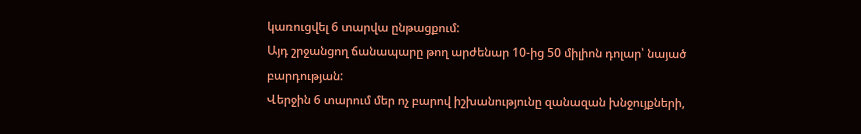կառուցվել 6 տարվա ընթացքում:
Այդ շրջանցող ճանապարը թող արժենար 10-ից 50 միլիոն դոլար՝ նայած բարդության:
Վերջին 6 տարում մեր ոչ բարով իշխանությունը զանազան խնջույքների,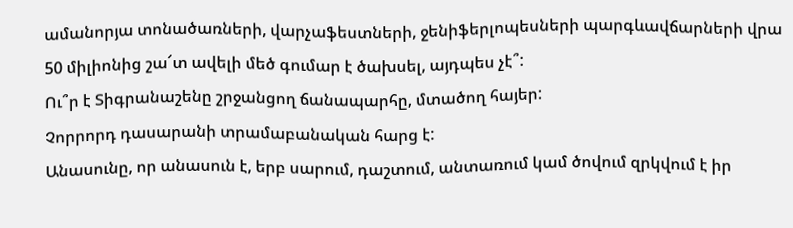ամանորյա տոնածառների, վարչաֆեստների, ջենիֆերլոպեսների պարգևավճարների վրա 50 միլիոնից շա՜տ ավելի մեծ գումար է ծախսել, այդպես չէ՞:
Ու՞ր է Տիգրանաշենը շրջանցող ճանապարհը, մտածող հայեր:
Չորրորդ դասարանի տրամաբանական հարց է:
Անասունը, որ անասուն է, երբ սարում, դաշտում, անտառում կամ ծովում զրկվում է իր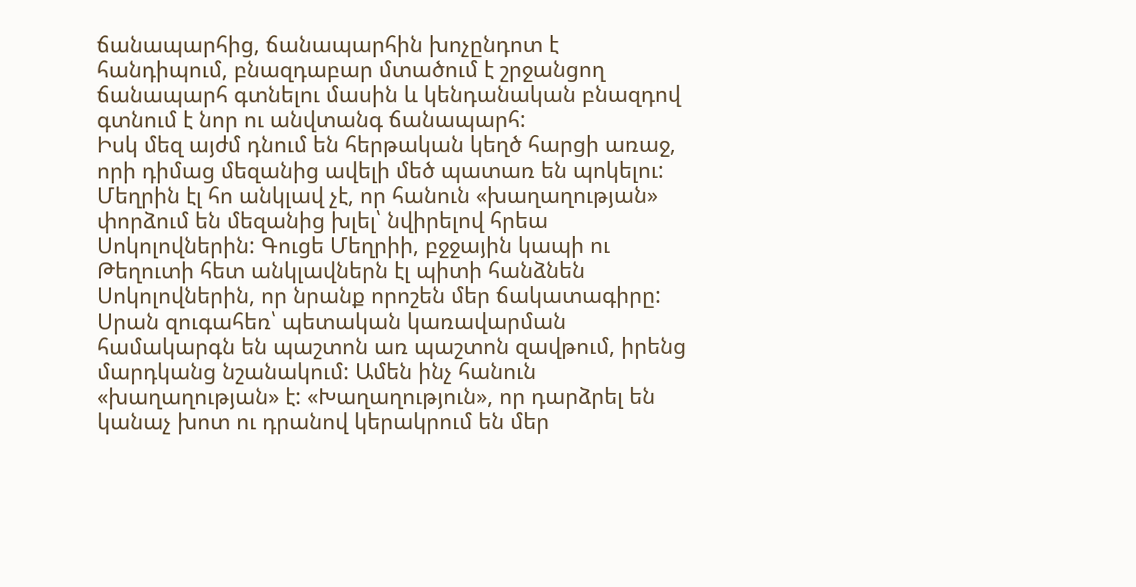ճանապարհից, ճանապարհին խոչընդոտ է հանդիպում, բնազդաբար մտածում է շրջանցող ճանապարհ գտնելու մասին և կենդանական բնազդով գտնում է նոր ու անվտանգ ճանապարհ:
Իսկ մեզ այժմ դնում են հերթական կեղծ հարցի առաջ, որի դիմաց մեզանից ավելի մեծ պատառ են պոկելու:
Մեղրին էլ հո անկլավ չէ, որ հանուն «խաղաղության» փորձում են մեզանից խլել՝ նվիրելով հրեա Սոկոլովներին: Գուցե Մեղրիի, բջջային կապի ու Թեղուտի հետ անկլավներն էլ պիտի հանձնեն Սոկոլովներին, որ նրանք որոշեն մեր ճակատագիրը: Սրան զուգահեռ՝ պետական կառավարման համակարգն են պաշտոն առ պաշտոն զավթում, իրենց մարդկանց նշանակում: Ամեն ինչ հանուն «խաղաղության» է: «Խաղաղություն», որ դարձրել են կանաչ խոտ ու դրանով կերակրում են մեր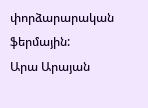փորձարարական ֆերմային:
Արա Արայան